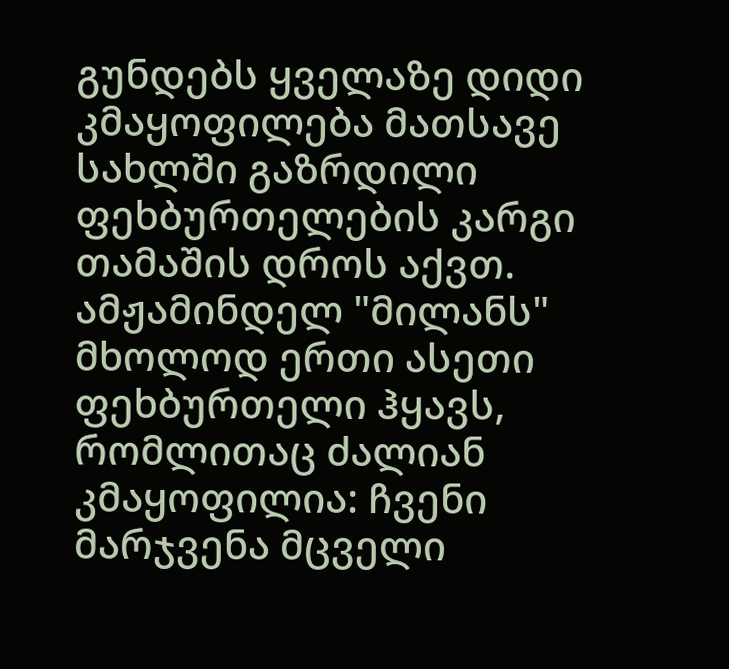გუნდებს ყველაზე დიდი კმაყოფილება მათსავე სახლში გაზრდილი ფეხბურთელების კარგი თამაშის დროს აქვთ. ამჟამინდელ "მილანს" მხოლოდ ერთი ასეთი ფეხბურთელი ჰყავს, რომლითაც ძალიან კმაყოფილია: ჩვენი მარჯვენა მცველი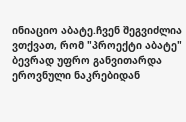ინიაციო აბატე.ჩვენ შეგვიძლია ვთქვათ, რომ "პროექტი აბატე" ბევრად უფრო განვითარდა ეროვნული ნაკრებიდან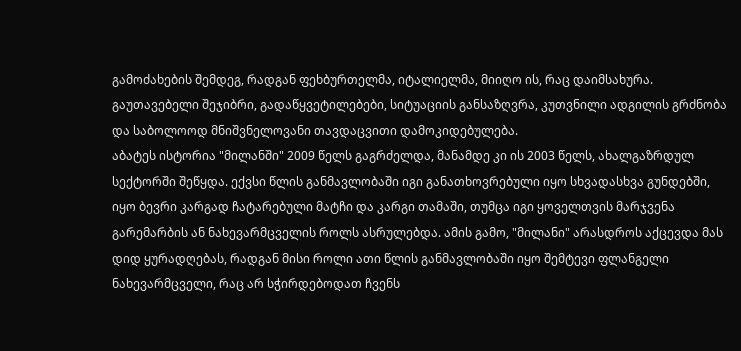გამოძახების შემდეგ, რადგან ფეხბურთელმა, იტალიელმა, მიიღო ის, რაც დაიმსახურა. გაუთავებელი შეჯიბრი, გადაწყვეტილებები, სიტუაციის განსაზღვრა, კუთვნილი ადგილის გრძნობა და საბოლოოდ მნიშვნელოვანი თავდაცვითი დამოკიდებულება.
აბატეს ისტორია "მილანში" 2009 წელს გაგრძელდა, მანამდე კი ის 2003 წელს, ახალგაზრდულ სექტორში შეწყდა. ექვსი წლის განმავლობაში იგი განათხოვრებული იყო სხვადასხვა გუნდებში, იყო ბევრი კარგად ჩატარებული მატჩი და კარგი თამაში, თუმცა იგი ყოველთვის მარჯვენა გარემარბის ან ნახევარმცველის როლს ასრულებდა. ამის გამო, "მილანი" არასდროს აქცევდა მას დიდ ყურადღებას, რადგან მისი როლი ათი წლის განმავლობაში იყო შემტევი ფლანგელი ნახევარმცველი, რაც არ სჭირდებოდათ ჩვენს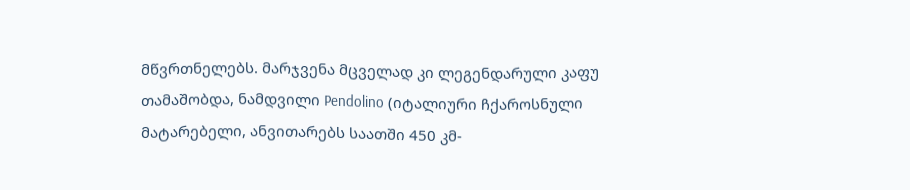მწვრთნელებს. მარჯვენა მცველად კი ლეგენდარული კაფუ თამაშობდა, ნამდვილი Pendolino (იტალიური ჩქაროსნული მატარებელი, ანვითარებს საათში 450 კმ-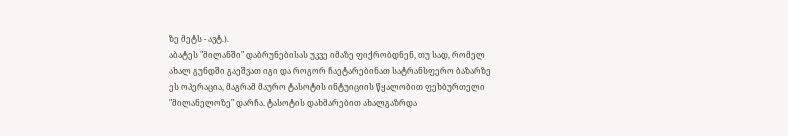ზე მეტს - ავტ.).
აბატეს "მილანში" დაბრუნებისას უკვე იმაზე ფიქრობდნენ, თუ სად, რომელ ახალ გუნდში გაეშვათ იგი და როგორ ჩაეტარებინათ სატრანსფერო ბაზარზე ეს ოპერაცია, მაგრამ მაურო ტასოტის ინტუიციის წყალობით ფეხბურთელი "მილანელოზე" დარჩა. ტასოტის დახმარებით ახალგაზრდა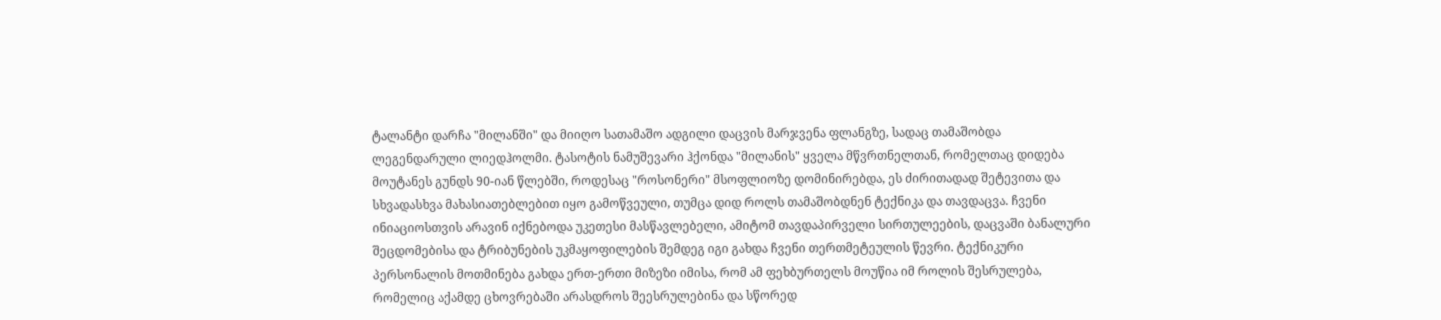ტალანტი დარჩა "მილანში" და მიიღო სათამაშო ადგილი დაცვის მარჯვენა ფლანგზე, სადაც თამაშობდა ლეგენდარული ლიედჰოლმი. ტასოტის ნამუშევარი ჰქონდა "მილანის" ყველა მწვრთნელთან, რომელთაც დიდება მოუტანეს გუნდს 90-იან წლებში, როდესაც "როსონერი" მსოფლიოზე დომინირებდა, ეს ძირითადად შეტევითა და სხვადასხვა მახასიათებლებით იყო გამოწვეული, თუმცა დიდ როლს თამაშობდნენ ტექნიკა და თავდაცვა. ჩვენი ინიაციოსთვის არავინ იქნებოდა უკეთესი მასწავლებელი, ამიტომ თავდაპირველი სირთულეების, დაცვაში ბანალური შეცდომებისა და ტრიბუნების უკმაყოფილების შემდეგ იგი გახდა ჩვენი თერთმეტეულის წევრი. ტექნიკური პერსონალის მოთმინება გახდა ერთ-ერთი მიზეზი იმისა, რომ ამ ფეხბურთელს მოუწია იმ როლის შესრულება, რომელიც აქამდე ცხოვრებაში არასდროს შეესრულებინა და სწორედ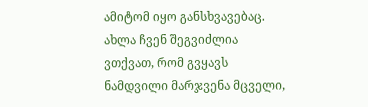ამიტომ იყო განსხვავებაც.
ახლა ჩვენ შეგვიძლია ვთქვათ, რომ გვყავს ნამდვილი მარჯვენა მცველი,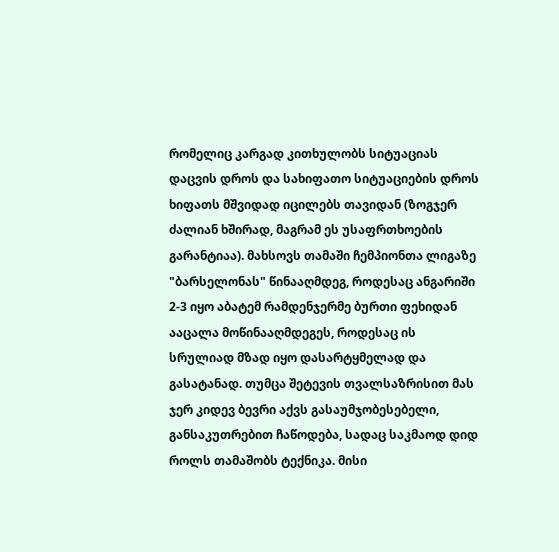რომელიც კარგად კითხულობს სიტუაციას დაცვის დროს და სახიფათო სიტუაციების დროს ხიფათს მშვიდად იცილებს თავიდან (ზოგჯერ ძალიან ხშირად, მაგრამ ეს უსაფრთხოების გარანტიაა). მახსოვს თამაში ჩემპიონთა ლიგაზე "ბარსელონას" წინააღმდეგ, როდესაც ანგარიში 2-3 იყო აბატემ რამდენჯერმე ბურთი ფეხიდან ააცალა მოწინააღმდეგეს, როდესაც ის სრულიად მზად იყო დასარტყმელად და გასატანად. თუმცა შეტევის თვალსაზრისით მას ჯერ კიდევ ბევრი აქვს გასაუმჯობესებელი, განსაკუთრებით ჩაწოდება, სადაც საკმაოდ დიდ როლს თამაშობს ტექნიკა. მისი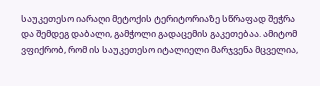საუკეთესო იარაღი მეტოქის ტერიტორიაზე სწრაფად შეჭრა და შემდეგ დაბალი, გამჭოლი გადაცემის გაკეთებაა. ამიტომ ვფიქრობ, რომ ის საუკეთესო იტალიელი მარჯვენა მცველია,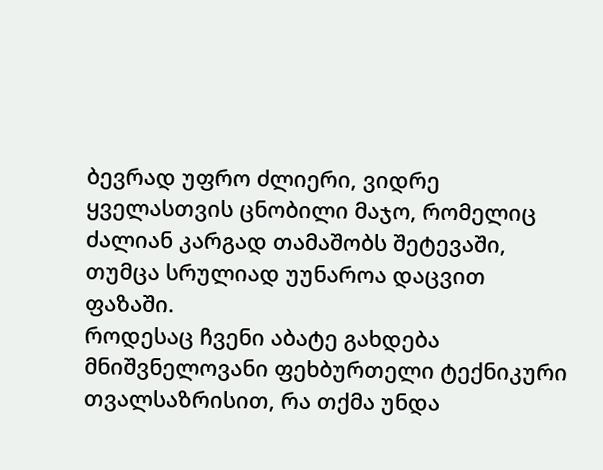ბევრად უფრო ძლიერი, ვიდრე ყველასთვის ცნობილი მაჯო, რომელიც ძალიან კარგად თამაშობს შეტევაში, თუმცა სრულიად უუნაროა დაცვით ფაზაში.
როდესაც ჩვენი აბატე გახდება მნიშვნელოვანი ფეხბურთელი ტექნიკური თვალსაზრისით, რა თქმა უნდა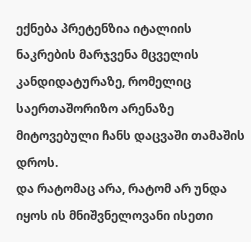ექნება პრეტენზია იტალიის ნაკრების მარჯვენა მცველის კანდიდატურაზე, რომელიც საერთაშორიზო არენაზე მიტოვებული ჩანს დაცვაში თამაშის დროს.
და რატომაც არა, რატომ არ უნდა იყოს ის მნიშვნელოვანი ისეთი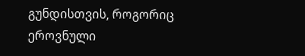გუნდისთვის, როგორიც ეროვნული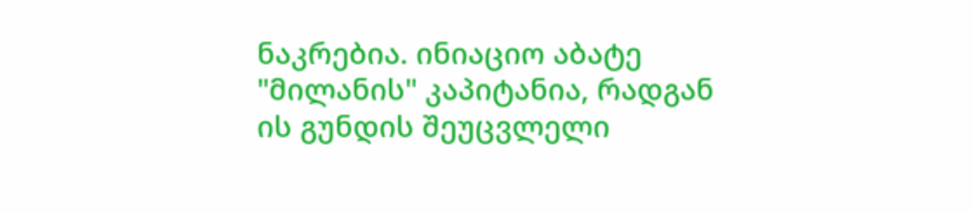ნაკრებია. ინიაციო აბატე "მილანის" კაპიტანია, რადგან ის გუნდის შეუცვლელი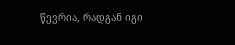წევრია, რადგან იგი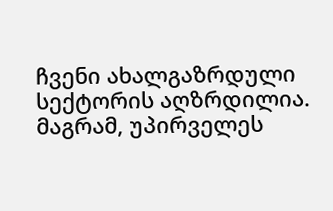ჩვენი ახალგაზრდული სექტორის აღზრდილია.
მაგრამ, უპირველეს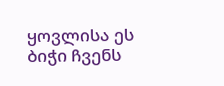ყოვლისა ეს ბიჭი ჩვენს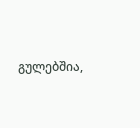გულებშია,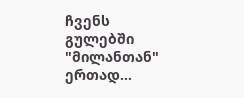ჩვენს გულებში "მილანთან" ერთად...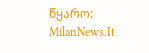წყარო: MilanNews.It